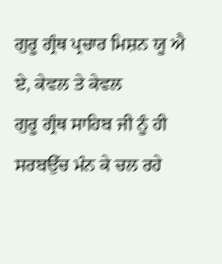ਗੁਰੂ ਗ੍ਰੰਥ ਪ੍ਰਚਾਰ ਮਿਸ਼ਨ ਯੂ ਐ ਏ, ਕੇਵਲ ਤੇ ਕੇਵਲ
ਗੁਰੂ ਗ੍ਰੰਥ ਸਾਹਿਬ ਜੀ ਨੂੰ ਹੀ
ਸਰਬਉੱਚ ਮੰਨ ਕੇ ਚਲ ਰਹੇ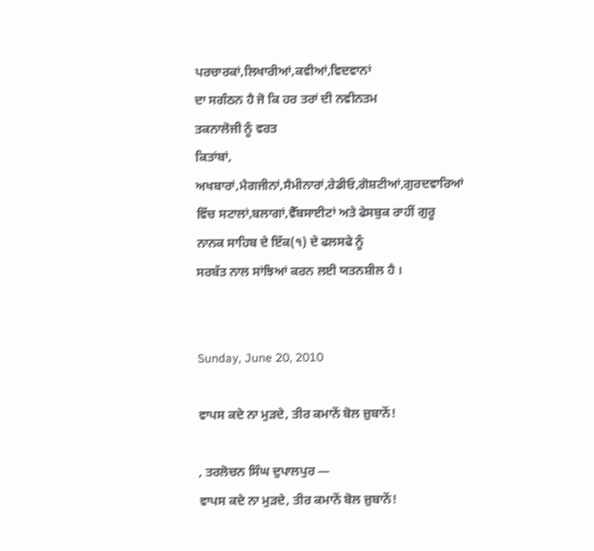ਪਰਚਾਰਕਾਂ,ਲਿਖਾਰੀਆਂ,ਕਵੀਆਂ,ਵਿਦਵਾਨਾਂ
ਦਾ ਸਗੰਠਨ ਹੈ ਜੋ ਕਿ ਹਰ ਤਰਾਂ ਦੀ ਨਵੀਨਤਮ
ਤਕਨਾਲੋਜੀ ਨੂੰ ਵਰਤ
ਕਿਤਾਂਬਾਂ, ਅਖਬਾਰਾਂ,ਮੈਗਜੀਨਾਂ,ਸੈਮੀਨਾਰਾਂ,ਰੇਡੀਓ,ਗੋਸ਼ਟੀਆਂ,ਗੁਰਦਵਾਰਿਆਂ ਵਿੱਚ ਸਟਾਲਾਂ,ਬਲਾਗਾਂ,ਵੈੱਬਸਾਈਟਾਂ ਅਤੇ ਫੇਸਬੁਕ ਰਾਹੀਂ ਗੁਰੂ ਨਾਨਕ ਸਾਹਿਬ ਦੇ ਇੱਕ(੧) ਦੇ ਫਲਸਫੇ ਨੂੰ
ਸਰਬੱਤ ਨਾਲ ਸਾਂਝਿਆਂ ਕਰਨ ਲਈ ਯਤਨਸ਼ੀਲ ਹੈ ।


Sunday, June 20, 2010

ਵਾਪਸ ਕਦੇ ਨਾ ਮੁੜਦੇ, ਤੀਰ ਕਮਾਨੋਂ ਬੋਲ ਜ਼ੁਬਾਨੋਂ!

, ਤਰਲੋਚਨ ਸਿੰਘ ਦੁਪਾਲਪੁਰ —
ਵਾਪਸ ਕਦੇ ਨਾ ਮੁੜਦੇ, ਤੀਰ ਕਮਾਨੋਂ ਬੋਲ ਜ਼ੁਬਾਨੋਂ!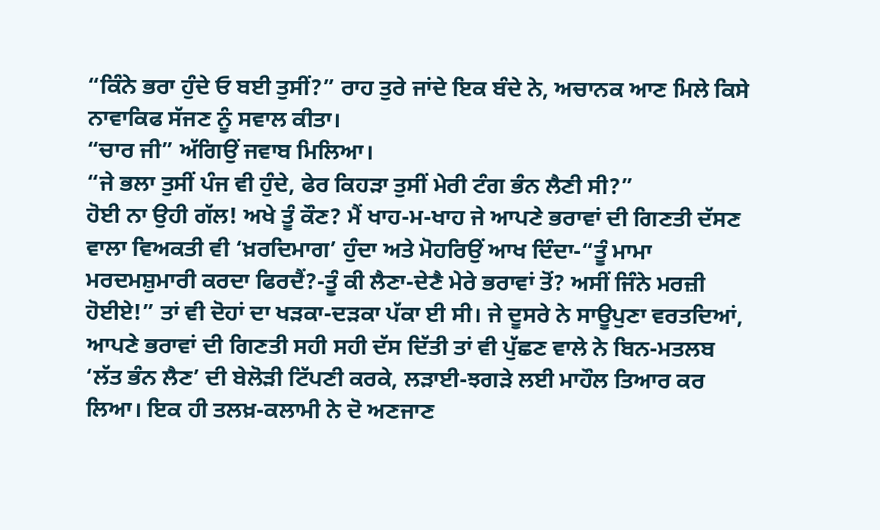“ਕਿੰਨੇ ਭਰਾ ਹੁੰਦੇ ਓ ਬਈ ਤੁਸੀਂ?” ਰਾਹ ਤੁਰੇ ਜਾਂਦੇ ਇਕ ਬੰਦੇ ਨੇ, ਅਚਾਨਕ ਆਣ ਮਿਲੇ ਕਿਸੇ ਨਾਵਾਕਿਫ ਸੱਜਣ ਨੂੰ ਸਵਾਲ ਕੀਤਾ।
“ਚਾਰ ਜੀ” ਅੱਗਿਉਂ ਜਵਾਬ ਮਿਲਿਆ।
“ਜੇ ਭਲਾ ਤੁਸੀਂ ਪੰਜ ਵੀ ਹੁੰਦੇ, ਫੇਰ ਕਿਹੜਾ ਤੁਸੀਂ ਮੇਰੀ ਟੰਗ ਭੰਨ ਲੈਣੀ ਸੀ?”
ਹੋਈ ਨਾ ਉਹੀ ਗੱਲ! ਅਖੇ ਤੂੰ ਕੌਣ? ਮੈਂ ਖਾਹ-ਮ-ਖਾਹ ਜੇ ਆਪਣੇ ਭਰਾਵਾਂ ਦੀ ਗਿਣਤੀ ਦੱਸਣ ਵਾਲਾ ਵਿਅਕਤੀ ਵੀ ‘ਖ਼ਰਦਿਮਾਗ’ ਹੁੰਦਾ ਅਤੇ ਮੋਹਰਿਉਂ ਆਖ ਦਿੰਦਾ-“ਤੂੰ ਮਾਮਾ ਮਰਦਮਸ਼ੁਮਾਰੀ ਕਰਦਾ ਫਿਰਦੈਂ?-ਤੂੰ ਕੀ ਲੈਣਾ-ਦੇਣੈ ਮੇਰੇ ਭਰਾਵਾਂ ਤੋਂ? ਅਸੀਂ ਜਿੰਨੇ ਮਰਜ਼ੀ ਹੋਈਏ!” ਤਾਂ ਵੀ ਦੋਹਾਂ ਦਾ ਖੜਕਾ-ਦੜਕਾ ਪੱਕਾ ਈ ਸੀ। ਜੇ ਦੂਸਰੇ ਨੇ ਸਾਊਪੁਣਾ ਵਰਤਦਿਆਂ, ਆਪਣੇ ਭਰਾਵਾਂ ਦੀ ਗਿਣਤੀ ਸਹੀ ਸਹੀ ਦੱਸ ਦਿੱਤੀ ਤਾਂ ਵੀ ਪੁੱਛਣ ਵਾਲੇ ਨੇ ਬਿਨ-ਮਤਲਬ ‘ਲੱਤ ਭੰਨ ਲੈਣ’ ਦੀ ਬੇਲੋੜੀ ਟਿੱਪਣੀ ਕਰਕੇ, ਲੜਾਈ-ਝਗੜੇ ਲਈ ਮਾਹੌਲ ਤਿਆਰ ਕਰ ਲਿਆ। ਇਕ ਹੀ ਤਲਖ਼-ਕਲਾਮੀ ਨੇ ਦੋ ਅਣਜਾਣ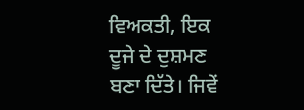ਵਿਅਕਤੀ, ਇਕ ਦੂਜੇ ਦੇ ਦੁਸ਼ਮਣ ਬਣਾ ਦਿੱਤੇ। ਜਿਵੇਂ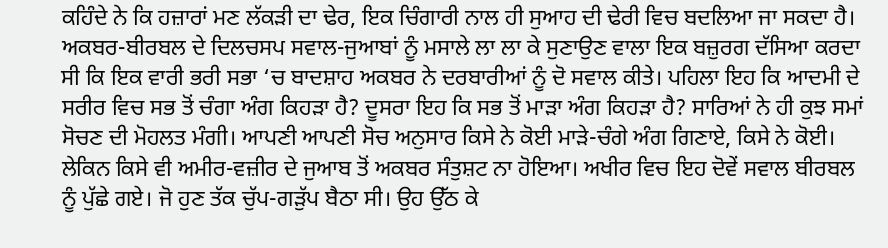ਕਹਿੰਦੇ ਨੇ ਕਿ ਹਜ਼ਾਰਾਂ ਮਣ ਲੱਕੜੀ ਦਾ ਢੇਰ, ਇਕ ਚਿੰਗਾਰੀ ਨਾਲ ਹੀ ਸੁਆਹ ਦੀ ਢੇਰੀ ਵਿਚ ਬਦਲਿਆ ਜਾ ਸਕਦਾ ਹੈ।
ਅਕਬਰ-ਬੀਰਬਲ ਦੇ ਦਿਲਚਸਪ ਸਵਾਲ-ਜੁਆਬਾਂ ਨੂੰ ਮਸਾਲੇ ਲਾ ਲਾ ਕੇ ਸੁਣਾਉਣ ਵਾਲਾ ਇਕ ਬਜ਼ੁਰਗ ਦੱਸਿਆ ਕਰਦਾ ਸੀ ਕਿ ਇਕ ਵਾਰੀ ਭਰੀ ਸਭਾ ‘ਚ ਬਾਦਸ਼ਾਹ ਅਕਬਰ ਨੇ ਦਰਬਾਰੀਆਂ ਨੂੰ ਦੋ ਸਵਾਲ ਕੀਤੇ। ਪਹਿਲਾ ਇਹ ਕਿ ਆਦਮੀ ਦੇ ਸਰੀਰ ਵਿਚ ਸਭ ਤੋਂ ਚੰਗਾ ਅੰਗ ਕਿਹੜਾ ਹੈ? ਦੂਸਰਾ ਇਹ ਕਿ ਸਭ ਤੋਂ ਮਾੜਾ ਅੰਗ ਕਿਹੜਾ ਹੈ? ਸਾਰਿਆਂ ਨੇ ਹੀ ਕੁਝ ਸਮਾਂ ਸੋਚਣ ਦੀ ਮੋਹਲਤ ਮੰਗੀ। ਆਪਣੀ ਆਪਣੀ ਸੋਚ ਅਨੁਸਾਰ ਕਿਸੇ ਨੇ ਕੋਈ ਮਾੜੇ-ਚੰਗੇ ਅੰਗ ਗਿਣਾਏ, ਕਿਸੇ ਨੇ ਕੋਈ। ਲੇਕਿਨ ਕਿਸੇ ਵੀ ਅਮੀਰ-ਵਜ਼ੀਰ ਦੇ ਜੁਆਬ ਤੋਂ ਅਕਬਰ ਸੰਤੁਸ਼ਟ ਨਾ ਹੋਇਆ। ਅਖੀਰ ਵਿਚ ਇਹ ਦੋਵੇਂ ਸਵਾਲ ਬੀਰਬਲ ਨੂੰ ਪੁੱਛੇ ਗਏ। ਜੋ ਹੁਣ ਤੱਕ ਚੁੱਪ-ਗੜੁੱਪ ਬੈਠਾ ਸੀ। ਉਹ ਉੱਠ ਕੇ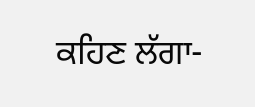ਕਹਿਣ ਲੱਗਾ-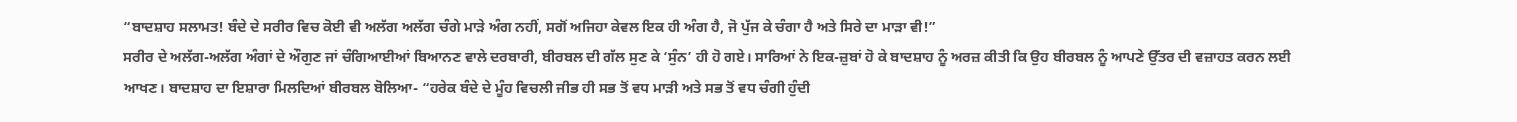“ਬਾਦਸ਼ਾਹ ਸਲਾਮਤ! ਬੰਦੇ ਦੇ ਸਰੀਰ ਵਿਚ ਕੋਈ ਵੀ ਅਲੱਗ ਅਲੱਗ ਚੰਗੇ ਮਾੜੇ ਅੰਗ ਨਹੀਂ, ਸਗੋਂ ਅਜਿਹਾ ਕੇਵਲ ਇਕ ਹੀ ਅੰਗ ਹੈ, ਜੋ ਪੁੱਜ ਕੇ ਚੰਗਾ ਹੈ ਅਤੇ ਸਿਰੇ ਦਾ ਮਾੜਾ ਵੀ!”
ਸਰੀਰ ਦੇ ਅਲੱਗ-ਅਲੱਗ ਅੰਗਾਂ ਦੇ ਔਗੁਣ ਜਾਂ ਚੰਗਿਆਈਆਂ ਬਿਆਨਣ ਵਾਲੇ ਦਰਬਾਰੀ, ਬੀਰਬਲ ਦੀ ਗੱਲ ਸੁਣ ਕੇ ‘ਸੁੰਨ’ ਹੀ ਹੋ ਗਏ। ਸਾਰਿਆਂ ਨੇ ਇਕ-ਜ਼ੁਬਾਂ ਹੋ ਕੇ ਬਾਦਸ਼ਾਹ ਨੂੰ ਅਰਜ਼ ਕੀਤੀ ਕਿ ਉਹ ਬੀਰਬਲ ਨੂੰ ਆਪਣੇ ਉੱਤਰ ਦੀ ਵਜ਼ਾਹਤ ਕਰਨ ਲਈ ਆਖਣ। ਬਾਦਸ਼ਾਹ ਦਾ ਇਸ਼ਾਰਾ ਮਿਲਦਿਆਂ ਬੀਰਬਲ ਬੋਲਿਆ- “ਹਰੇਕ ਬੰਦੇ ਦੇ ਮੂੰਹ ਵਿਚਲੀ ਜੀਭ ਹੀ ਸਭ ਤੋਂ ਵਧ ਮਾੜੀ ਅਤੇ ਸਭ ਤੋਂ ਵਧ ਚੰਗੀ ਹੁੰਦੀ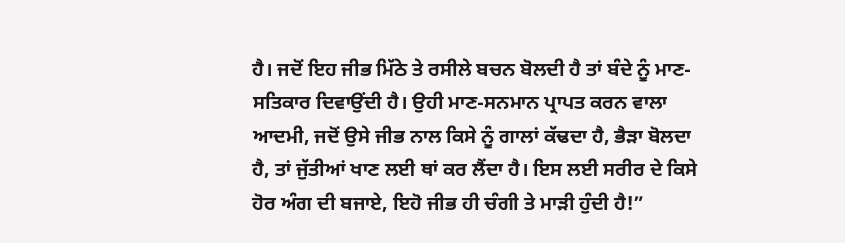ਹੈ। ਜਦੋਂ ਇਹ ਜੀਭ ਮਿੱਠੇ ਤੇ ਰਸੀਲੇ ਬਚਨ ਬੋਲਦੀ ਹੈ ਤਾਂ ਬੰਦੇ ਨੂੰ ਮਾਣ-ਸਤਿਕਾਰ ਦਿਵਾਉਂਦੀ ਹੈ। ਉਹੀ ਮਾਣ-ਸਨਮਾਨ ਪ੍ਰਾਪਤ ਕਰਨ ਵਾਲਾ ਆਦਮੀ, ਜਦੋਂ ਉਸੇ ਜੀਭ ਨਾਲ ਕਿਸੇ ਨੂੰ ਗਾਲਾਂ ਕੱਢਦਾ ਹੈ, ਭੈੜਾ ਬੋਲਦਾ ਹੈ, ਤਾਂ ਜੁੱਤੀਆਂ ਖਾਣ ਲਈ ਥਾਂ ਕਰ ਲੈਂਦਾ ਹੈ। ਇਸ ਲਈ ਸਰੀਰ ਦੇ ਕਿਸੇ ਹੋਰ ਅੰਗ ਦੀ ਬਜਾਏ, ਇਹੋ ਜੀਭ ਹੀ ਚੰਗੀ ਤੇ ਮਾੜੀ ਹੁੰਦੀ ਹੈ!”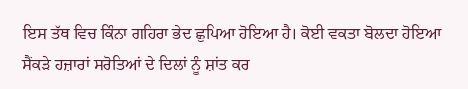ਇਸ ਤੱਥ ਵਿਚ ਕਿੰਨਾ ਗਹਿਰਾ ਭੇਦ ਛੁਪਿਆ ਹੋਇਆ ਹੈ। ਕੋਈ ਵਕਤਾ ਬੋਲਦਾ ਹੋਇਆ ਸੈਂਕੜੇ ਹਜ਼ਾਰਾਂ ਸਰੋਤਿਆਂ ਦੇ ਦਿਲਾਂ ਨੂੰ ਸ਼ਾਂਤ ਕਰ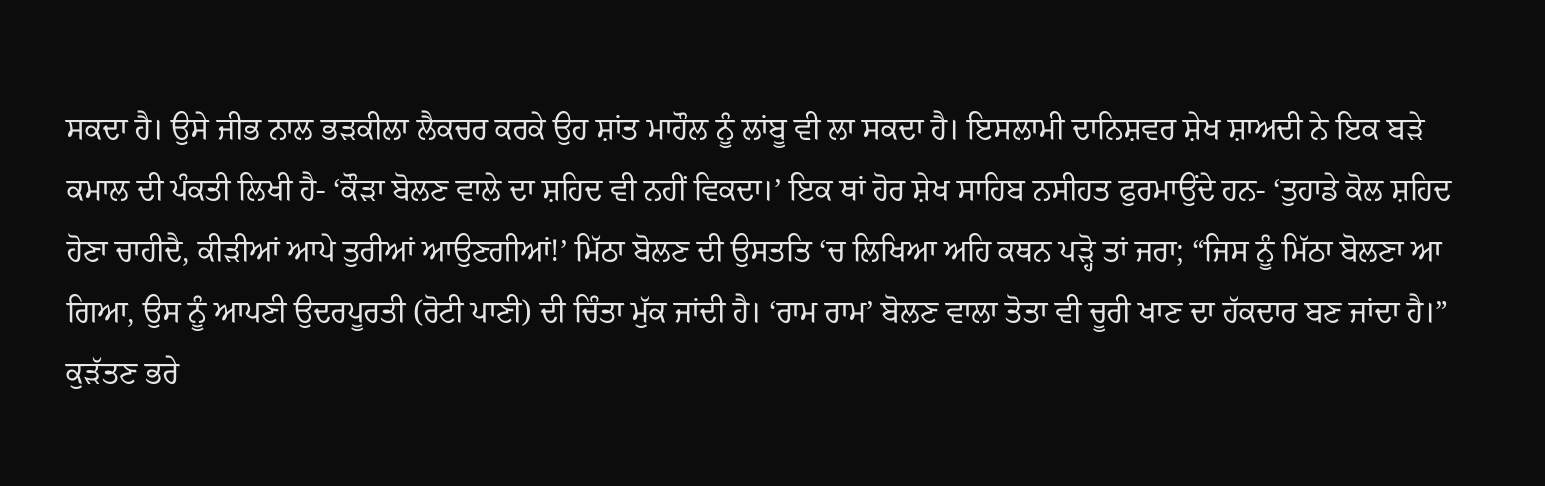ਸਕਦਾ ਹੈ। ਉਸੇ ਜੀਭ ਨਾਲ ਭੜਕੀਲਾ ਲੈਕਚਰ ਕਰਕੇ ਉਹ ਸ਼ਾਂਤ ਮਾਹੌਲ ਨੂੰ ਲਾਂਬੂ ਵੀ ਲਾ ਸਕਦਾ ਹੈ। ਇਸਲਾਮੀ ਦਾਨਿਸ਼ਵਰ ਸ਼ੇਖ ਸ਼ਾਅਦੀ ਨੇ ਇਕ ਬੜੇ ਕਮਾਲ ਦੀ ਪੰਕਤੀ ਲਿਖੀ ਹੈ- ‘ਕੌੜਾ ਬੋਲਣ ਵਾਲੇ ਦਾ ਸ਼ਹਿਦ ਵੀ ਨਹੀਂ ਵਿਕਦਾ।’ ਇਕ ਥਾਂ ਹੋਰ ਸ਼ੇਖ ਸਾਹਿਬ ਨਸੀਹਤ ਫੁਰਮਾਉਂਦੇ ਹਨ- ‘ਤੁਹਾਡੇ ਕੋਲ ਸ਼ਹਿਦ ਹੋਣਾ ਚਾਹੀਦੈ, ਕੀੜੀਆਂ ਆਪੇ ਤੁਰੀਆਂ ਆਉਣਗੀਆਂ!’ ਮਿੱਠਾ ਬੋਲਣ ਦੀ ਉਸਤਤਿ ‘ਚ ਲਿਖਿਆ ਅਹਿ ਕਥਨ ਪੜ੍ਹੋ ਤਾਂ ਜਰਾ; “ਜਿਸ ਨੂੰ ਮਿੱਠਾ ਬੋਲਣਾ ਆ ਗਿਆ, ਉਸ ਨੂੰ ਆਪਣੀ ਉਦਰਪੂਰਤੀ (ਰੋਟੀ ਪਾਣੀ) ਦੀ ਚਿੰਤਾ ਮੁੱਕ ਜਾਂਦੀ ਹੈ। ‘ਰਾਮ ਰਾਮ’ ਬੋਲਣ ਵਾਲਾ ਤੋਤਾ ਵੀ ਚੂਰੀ ਖਾਣ ਦਾ ਹੱਕਦਾਰ ਬਣ ਜਾਂਦਾ ਹੈ।”
ਕੁੜੱਤਣ ਭਰੇ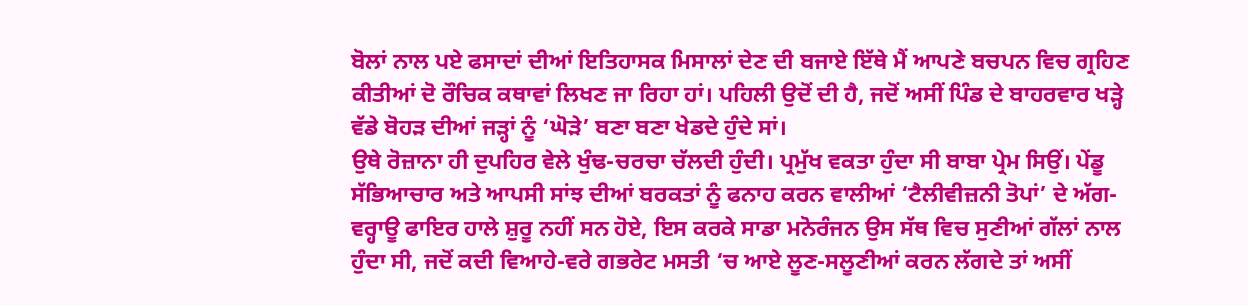ਬੋਲਾਂ ਨਾਲ ਪਏ ਫਸਾਦਾਂ ਦੀਆਂ ਇਤਿਹਾਸਕ ਮਿਸਾਲਾਂ ਦੇਣ ਦੀ ਬਜਾਏ ਇੱਥੇ ਮੈਂ ਆਪਣੇ ਬਚਪਨ ਵਿਚ ਗ੍ਰਹਿਣ ਕੀਤੀਆਂ ਦੋ ਰੌਚਿਕ ਕਥਾਵਾਂ ਲਿਖਣ ਜਾ ਰਿਹਾ ਹਾਂ। ਪਹਿਲੀ ਉਦੋਂ ਦੀ ਹੈ, ਜਦੋਂ ਅਸੀਂ ਪਿੰਡ ਦੇ ਬਾਹਰਵਾਰ ਖੜ੍ਹੇ ਵੱਡੇ ਬੋਹੜ ਦੀਆਂ ਜੜ੍ਹਾਂ ਨੂੰ ‘ਘੋੜੇ’ ਬਣਾ ਬਣਾ ਖੇਡਦੇ ਹੁੰਦੇ ਸਾਂ।
ਉਥੇ ਰੋਜ਼ਾਨਾ ਹੀ ਦੁਪਹਿਰ ਵੇਲੇ ਖੁੰਢ-ਚਰਚਾ ਚੱਲਦੀ ਹੁੰਦੀ। ਪ੍ਰਮੁੱਖ ਵਕਤਾ ਹੁੰਦਾ ਸੀ ਬਾਬਾ ਪ੍ਰੇਮ ਸਿਉਂ। ਪੇਂਡੂ ਸੱਭਿਆਚਾਰ ਅਤੇ ਆਪਸੀ ਸਾਂਝ ਦੀਆਂ ਬਰਕਤਾਂ ਨੂੰ ਫਨਾਹ ਕਰਨ ਵਾਲੀਆਂ ‘ਟੈਲੀਵੀਜ਼ਨੀ ਤੋਪਾਂ’ ਦੇ ਅੱਗ-ਵਰ੍ਹਾਊ ਫਾਇਰ ਹਾਲੇ ਸ਼ੁਰੂ ਨਹੀਂ ਸਨ ਹੋਏ, ਇਸ ਕਰਕੇ ਸਾਡਾ ਮਨੋਰੰਜਨ ਉਸ ਸੱਥ ਵਿਚ ਸੁਣੀਆਂ ਗੱਲਾਂ ਨਾਲ ਹੁੰਦਾ ਸੀ, ਜਦੋਂ ਕਦੀ ਵਿਆਹੇ-ਵਰੇ ਗਭਰੇਟ ਮਸਤੀ ‘ਚ ਆਏ ਲੂਣ-ਸਲੂਣੀਆਂ ਕਰਨ ਲੱਗਦੇ ਤਾਂ ਅਸੀਂ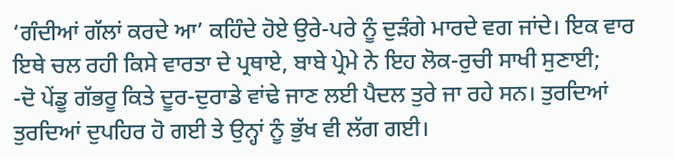‘ਗੰਦੀਆਂ ਗੱਲਾਂ ਕਰਦੇ ਆ’ ਕਹਿੰਦੇ ਹੋਏ ਉਰੇ-ਪਰੇ ਨੂੰ ਦੁੜੰਗੇ ਮਾਰਦੇ ਵਗ ਜਾਂਦੇ। ਇਕ ਵਾਰ ਇਥੇ ਚਲ ਰਹੀ ਕਿਸੇ ਵਾਰਤਾ ਦੇ ਪ੍ਰਥਾਏ, ਬਾਬੇ ਪ੍ਰੇਮੇ ਨੇ ਇਹ ਲੋਕ-ਰੁਚੀ ਸਾਖੀ ਸੁਣਾਈ;
-ਦੋ ਪੇਂਡੂ ਗੱਭਰੂ ਕਿਤੇ ਦੂਰ-ਦੁਰਾਡੇ ਵਾਂਢੇ ਜਾਣ ਲਈ ਪੈਦਲ ਤੁਰੇ ਜਾ ਰਹੇ ਸਨ। ਤੁਰਦਿਆਂ ਤੁਰਦਿਆਂ ਦੁਪਹਿਰ ਹੋ ਗਈ ਤੇ ਉਨ੍ਹਾਂ ਨੂੰ ਭੁੱਖ ਵੀ ਲੱਗ ਗਈ।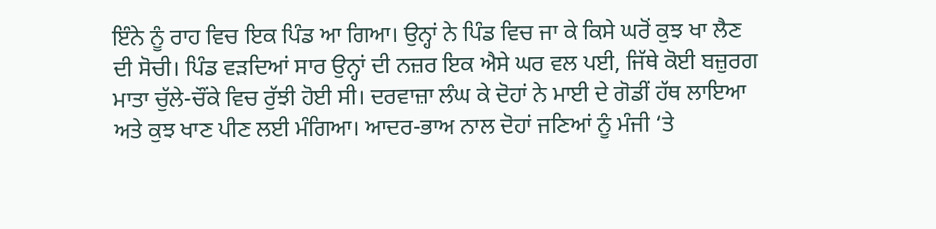ਇੰਨੇ ਨੂੰ ਰਾਹ ਵਿਚ ਇਕ ਪਿੰਡ ਆ ਗਿਆ। ਉਨ੍ਹਾਂ ਨੇ ਪਿੰਡ ਵਿਚ ਜਾ ਕੇ ਕਿਸੇ ਘਰੋਂ ਕੁਝ ਖਾ ਲੈਣ ਦੀ ਸੋਚੀ। ਪਿੰਡ ਵੜਦਿਆਂ ਸਾਰ ਉਨ੍ਹਾਂ ਦੀ ਨਜ਼ਰ ਇਕ ਐਸੇ ਘਰ ਵਲ ਪਈ, ਜਿੱਥੇ ਕੋਈ ਬਜ਼ੁਰਗ ਮਾਤਾ ਚੁੱਲੇ-ਚੌਂਕੇ ਵਿਚ ਰੁੱਝੀ ਹੋਈ ਸੀ। ਦਰਵਾਜ਼ਾ ਲੰਘ ਕੇ ਦੋਹਾਂ ਨੇ ਮਾਈ ਦੇ ਗੋਡੀਂ ਹੱਥ ਲਾਇਆ ਅਤੇ ਕੁਝ ਖਾਣ ਪੀਣ ਲਈ ਮੰਗਿਆ। ਆਦਰ-ਭਾਅ ਨਾਲ ਦੋਹਾਂ ਜਣਿਆਂ ਨੂੰ ਮੰਜੀ ‘ਤੇ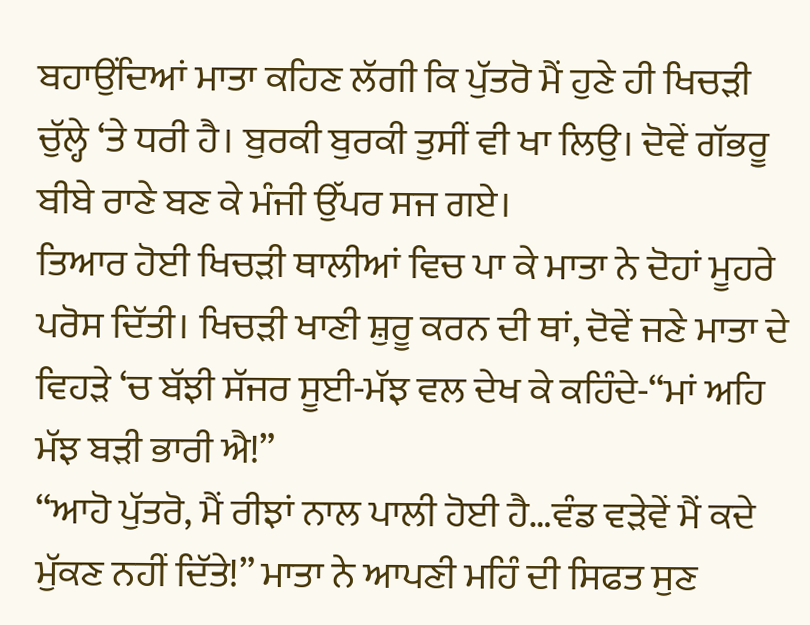ਬਹਾਉਂਦਿਆਂ ਮਾਤਾ ਕਹਿਣ ਲੱਗੀ ਕਿ ਪੁੱਤਰੋ ਮੈਂ ਹੁਣੇ ਹੀ ਖਿਚੜੀ ਚੁੱਲ੍ਹੇ ‘ਤੇ ਧਰੀ ਹੈ। ਬੁਰਕੀ ਬੁਰਕੀ ਤੁਸੀਂ ਵੀ ਖਾ ਲਿਉ। ਦੋਵੇਂ ਗੱਭਰੂ ਬੀਬੇ ਰਾਣੇ ਬਣ ਕੇ ਮੰਜੀ ਉੱਪਰ ਸਜ ਗਏ।
ਤਿਆਰ ਹੋਈ ਖਿਚੜੀ ਥਾਲੀਆਂ ਵਿਚ ਪਾ ਕੇ ਮਾਤਾ ਨੇ ਦੋਹਾਂ ਮੂਹਰੇ ਪਰੋਸ ਦਿੱਤੀ। ਖਿਚੜੀ ਖਾਣੀ ਸ਼ੁਰੂ ਕਰਨ ਦੀ ਥਾਂ, ਦੋਵੇਂ ਜਣੇ ਮਾਤਾ ਦੇ ਵਿਹੜੇ ‘ਚ ਬੱਝੀ ਸੱਜਰ ਸੂਈ-ਮੱਝ ਵਲ ਦੇਖ ਕੇ ਕਹਿੰਦੇ-“ਮਾਂ ਅਹਿ ਮੱਝ ਬੜੀ ਭਾਰੀ ਐ!”
“ਆਹੋ ਪੁੱਤਰੋ, ਮੈਂ ਰੀਝਾਂ ਨਾਲ ਪਾਲੀ ਹੋਈ ਹੈ…ਵੰਡ ਵੜੇਵੇਂ ਮੈਂ ਕਦੇ ਮੁੱਕਣ ਨਹੀਂ ਦਿੱਤੇ!” ਮਾਤਾ ਨੇ ਆਪਣੀ ਮਹਿੰ ਦੀ ਸਿਫਤ ਸੁਣ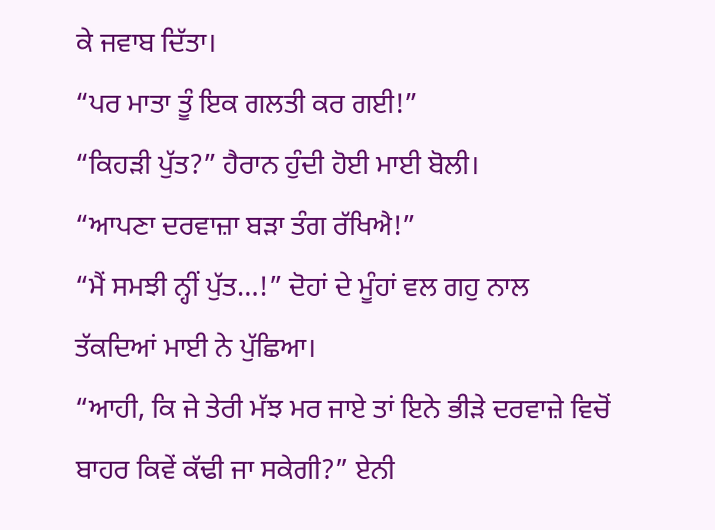ਕੇ ਜਵਾਬ ਦਿੱਤਾ।
“ਪਰ ਮਾਤਾ ਤੂੰ ਇਕ ਗਲਤੀ ਕਰ ਗਈ!”
“ਕਿਹੜੀ ਪੁੱਤ?” ਹੈਰਾਨ ਹੁੰਦੀ ਹੋਈ ਮਾਈ ਬੋਲੀ।
“ਆਪਣਾ ਦਰਵਾਜ਼ਾ ਬੜਾ ਤੰਗ ਰੱਖਿਐ!”
“ਮੈਂ ਸਮਝੀ ਨ੍ਹੀਂ ਪੁੱਤ…!” ਦੋਹਾਂ ਦੇ ਮੂੰਹਾਂ ਵਲ ਗਹੁ ਨਾਲ ਤੱਕਦਿਆਂ ਮਾਈ ਨੇ ਪੁੱਛਿਆ।
“ਆਹੀ, ਕਿ ਜੇ ਤੇਰੀ ਮੱਝ ਮਰ ਜਾਏ ਤਾਂ ਇਨੇ ਭੀੜੇ ਦਰਵਾਜ਼ੇ ਵਿਚੋਂ ਬਾਹਰ ਕਿਵੇਂ ਕੱਢੀ ਜਾ ਸਕੇਗੀ?” ਏਨੀ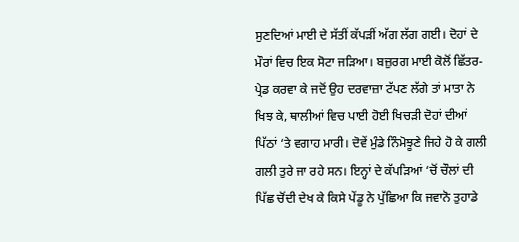ਸੁਣਦਿਆਂ ਮਾਈ ਦੇ ਸੱਤੀਂ ਕੱਪੜੀਂ ਅੱਗ ਲੱਗ ਗਈ। ਦੋਹਾਂ ਦੇ ਮੌਰਾਂ ਵਿਚ ਇਕ ਸੋਟਾ ਜੜਿਆ। ਬਜ਼ੁਰਗ ਮਾਈ ਕੋਲੋਂ ਛਿੱਤਰ-ਪ੍ਰੇਡ ਕਰਵਾ ਕੇ ਜਦੋਂ ਉਹ ਦਰਵਾਜ਼ਾ ਟੱਪਣ ਲੱਗੇ ਤਾਂ ਮਾਤਾ ਨੇ ਖਿਝ ਕੇ, ਥਾਲੀਆਂ ਵਿਚ ਪਾਈ ਹੋਈ ਖਿਚੜੀ ਦੋਹਾਂ ਦੀਆਂ ਪਿੱਠਾਂ ‘ਤੇ ਵਗਾਹ ਮਾਰੀ। ਦੋਵੇਂ ਮੁੰਡੇ ਨਿੰਮੋਝੂਣੇ ਜਿਹੇ ਹੋ ਕੇ ਗਲੀ ਗਲੀ ਤੁਰੇ ਜਾ ਰਹੇ ਸਨ। ਇਨ੍ਹਾਂ ਦੇ ਕੱਪੜਿਆਂ ‘ਚੋਂ ਚੌਲਾਂ ਦੀ ਪਿੱਛ ਚੋਂਦੀ ਦੇਖ ਕੇ ਕਿਸੇ ਪੇਂਡੂ ਨੇ ਪੁੱਛਿਆ ਕਿ ਜਵਾਨੋ ਤੁਹਾਡੇ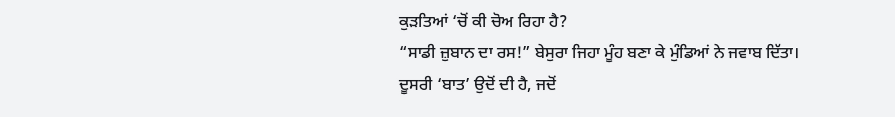ਕੁੜਤਿਆਂ ‘ਚੋਂ ਕੀ ਚੋਅ ਰਿਹਾ ਹੈ?
“ਸਾਡੀ ਜ਼ੁਬਾਨ ਦਾ ਰਸ!” ਬੇਸੁਰਾ ਜਿਹਾ ਮੂੰਹ ਬਣਾ ਕੇ ਮੁੰਡਿਆਂ ਨੇ ਜਵਾਬ ਦਿੱਤਾ।
ਦੂਸਰੀ ‘ਬਾਤ’ ਉਦੋਂ ਦੀ ਹੈ, ਜਦੋਂ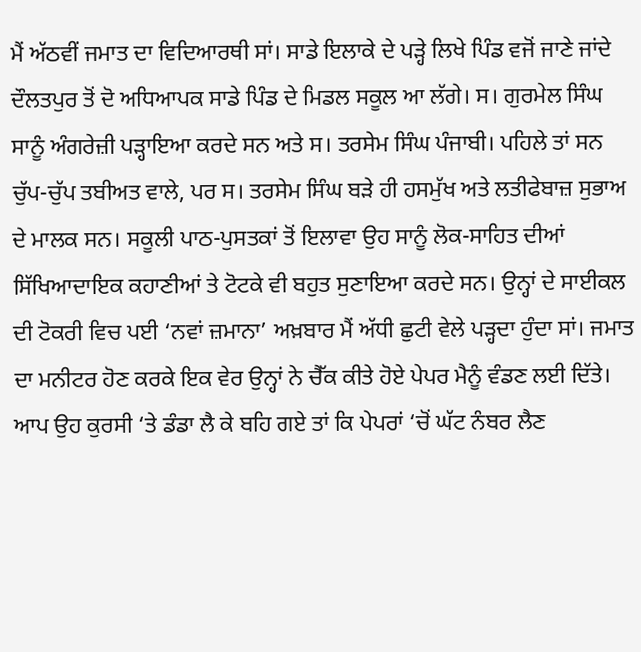ਮੈਂ ਅੱਠਵੀਂ ਜਮਾਤ ਦਾ ਵਿਦਿਆਰਥੀ ਸਾਂ। ਸਾਡੇ ਇਲਾਕੇ ਦੇ ਪੜ੍ਹੇ ਲਿਖੇ ਪਿੰਡ ਵਜੋਂ ਜਾਣੇ ਜਾਂਦੇ ਦੌਲਤਪੁਰ ਤੋਂ ਦੋ ਅਧਿਆਪਕ ਸਾਡੇ ਪਿੰਡ ਦੇ ਮਿਡਲ ਸਕੂਲ ਆ ਲੱਗੇ। ਸ। ਗੁਰਮੇਲ ਸਿੰਘ ਸਾਨੂੰ ਅੰਗਰੇਜ਼ੀ ਪੜ੍ਹਾਇਆ ਕਰਦੇ ਸਨ ਅਤੇ ਸ। ਤਰਸੇਮ ਸਿੰਘ ਪੰਜਾਬੀ। ਪਹਿਲੇ ਤਾਂ ਸਨ ਚੁੱਪ-ਚੁੱਪ ਤਬੀਅਤ ਵਾਲੇ, ਪਰ ਸ। ਤਰਸੇਮ ਸਿੰਘ ਬੜੇ ਹੀ ਹਸਮੁੱਖ ਅਤੇ ਲਤੀਫੇਬਾਜ਼ ਸੁਭਾਅ ਦੇ ਮਾਲਕ ਸਨ। ਸਕੂਲੀ ਪਾਠ-ਪੁਸਤਕਾਂ ਤੋਂ ਇਲਾਵਾ ਉਹ ਸਾਨੂੰ ਲੋਕ-ਸਾਹਿਤ ਦੀਆਂ ਸਿੱਖਿਆਦਾਇਕ ਕਹਾਣੀਆਂ ਤੇ ਟੋਟਕੇ ਵੀ ਬਹੁਤ ਸੁਣਾਇਆ ਕਰਦੇ ਸਨ। ਉਨ੍ਹਾਂ ਦੇ ਸਾਈਕਲ ਦੀ ਟੋਕਰੀ ਵਿਚ ਪਈ ‘ਨਵਾਂ ਜ਼ਮਾਨਾ’ ਅਖ਼ਬਾਰ ਮੈਂ ਅੱਧੀ ਛੁਟੀ ਵੇਲੇ ਪੜ੍ਹਦਾ ਹੁੰਦਾ ਸਾਂ। ਜਮਾਤ ਦਾ ਮਨੀਟਰ ਹੋਣ ਕਰਕੇ ਇਕ ਵੇਰ ਉਨ੍ਹਾਂ ਨੇ ਚੈੱਕ ਕੀਤੇ ਹੋਏ ਪੇਪਰ ਮੈਨੂੰ ਵੰਡਣ ਲਈ ਦਿੱਤੇ। ਆਪ ਉਹ ਕੁਰਸੀ ‘ਤੇ ਡੰਡਾ ਲੈ ਕੇ ਬਹਿ ਗਏ ਤਾਂ ਕਿ ਪੇਪਰਾਂ ‘ਚੋਂ ਘੱਟ ਨੰਬਰ ਲੈਣ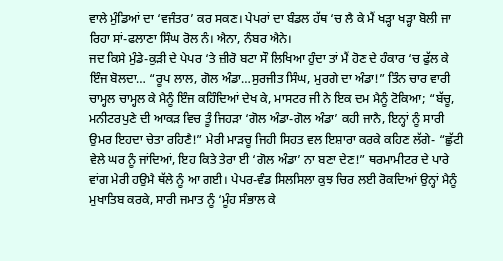ਵਾਲੇ ਮੁੰਡਿਆਂ ਦਾ ‘ਵਜੰਤਰ’ ਕਰ ਸਕਣ। ਪੇਪਰਾਂ ਦਾ ਬੰਡਲ ਹੱਥ ‘ਚ ਲੈ ਕੇ ਮੈਂ ਖੜ੍ਹਾ ਖੜ੍ਹਾ ਬੋਲੀ ਜਾ ਰਿਹਾ ਸਾਂ-ਫਲਾਣਾ ਸਿੰਘ ਰੋਲ ਨੰ। ਐਨਾ, ਨੰਬਰ ਐਨੇ।
ਜਦ ਕਿਸੇ ਮੁੰਡੇ-ਕੁੜੀ ਦੇ ਪੇਪਰ ‘ਤੇ ਜ਼ੀਰੋ ਬਟਾ ਸੌ ਲਿਖਿਆ ਹੁੰਦਾ ਤਾਂ ਮੈਂ ਹੋਣ ਦੇ ਹੰਕਾਰ ‘ਚ ਫੁੱਲ ਕੇ ਇੰਜ ਬੋਲਦਾ… “ਰੂਪ ਲਾਲ, ਗੋਲ ਅੰਡਾ…ਸੁਰਜੀਤ ਸਿੰਘ, ਮੁਰਗੇ ਦਾ ਅੰਡਾ!” ਤਿੰਨ ਚਾਰ ਵਾਰੀ ਚਾਮ੍ਹਲ ਚਾਮ੍ਹਲ ਕੇ ਮੈਨੂੰ ਇੰਜ ਕਹਿੰਦਿਆਂ ਦੇਖ ਕੇ, ਮਾਸਟਰ ਜੀ ਨੇ ਇਕ ਦਮ ਮੈਨੂੰ ਟੋਕਿਆ; “ਬੱਚੂ, ਮਨੀਟਰਪੁਣੇ ਦੀ ਆਕੜ ਵਿਚ ਤੂੰ ਜਿਹੜਾ ‘ਗੋਲ ਅੰਡਾ-ਗੋਲ ਅੰਡਾ’ ਕਹੀ ਜਾਨੈ, ਇਨ੍ਹਾਂ ਨੂੰ ਸਾਰੀ ਉਮਰ ਇਹਦਾ ਚੇਤਾ ਰਹਿਣੈ!” ਮੇਰੀ ਮਾੜਚੂ ਜਿਹੀ ਸਿਹਤ ਵਲ ਇਸ਼ਾਰਾ ਕਰਕੇ ਕਹਿਣ ਲੱਗੇ- “ਛੁੱਟੀ ਵੇਲੇ ਘਰ ਨੂੰ ਜਾਂਦਿਆਂ, ਇਹ ਕਿਤੇ ਤੇਰਾ ਈ ‘ਗੋਲ ਅੰਡਾ’ ਨਾ ਬਣਾ ਦੇਣ!” ਥਰਮਾਮੀਟਰ ਦੇ ਪਾਰੇ ਵਾਂਗ ਮੇਰੀ ਹਉਮੈ ਥੱਲੇ ਨੂੰ ਆ ਗਈ। ਪੇਪਰ-ਵੰਡ ਸਿਲਸਿਲਾ ਕੁਝ ਚਿਰ ਲਈ ਰੋਕਦਿਆਂ ਉਨ੍ਹਾਂ ਮੈਨੂੰ ਮੁਖਾਤਿਬ ਕਰਕੇ, ਸਾਰੀ ਜਮਾਤ ਨੂੰ ‘ਮੂੰਹ ਸੰਭਾਲ ਕੇ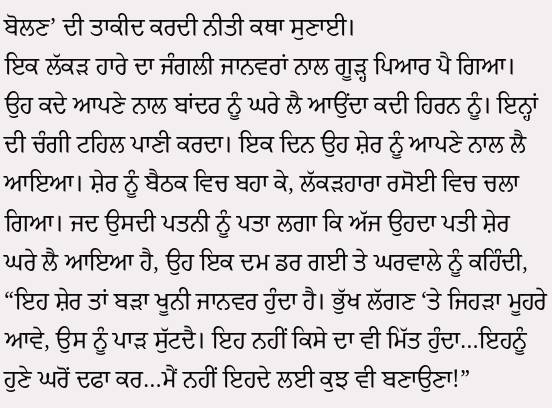ਬੋਲਣ’ ਦੀ ਤਾਕੀਦ ਕਰਦੀ ਨੀਤੀ ਕਥਾ ਸੁਣਾਈ।
ਇਕ ਲੱਕੜ ਹਾਰੇ ਦਾ ਜੰਗਲੀ ਜਾਨਵਰਾਂ ਨਾਲ ਗੂੜ੍ਹ ਪਿਆਰ ਪੈ ਗਿਆ। ਉਹ ਕਦੇ ਆਪਣੇ ਨਾਲ ਬਾਂਦਰ ਨੂੰ ਘਰੇ ਲੈ ਆਉਂਦਾ ਕਦੀ ਹਿਰਨ ਨੂੰ। ਇਨ੍ਹਾਂ ਦੀ ਚੰਗੀ ਟਹਿਲ ਪਾਣੀ ਕਰਦਾ। ਇਕ ਦਿਨ ਉਹ ਸ਼ੇਰ ਨੂੰ ਆਪਣੇ ਨਾਲ ਲੈ ਆਇਆ। ਸ਼ੇਰ ਨੂੰ ਬੈਠਕ ਵਿਚ ਬਹਾ ਕੇ, ਲੱਕੜਹਾਰਾ ਰਸੋਈ ਵਿਚ ਚਲਾ ਗਿਆ। ਜਦ ਉਸਦੀ ਪਤਨੀ ਨੂੰ ਪਤਾ ਲਗਾ ਕਿ ਅੱਜ ਉਹਦਾ ਪਤੀ ਸ਼ੇਰ ਘਰੇ ਲੈ ਆਇਆ ਹੈ, ਉਹ ਇਕ ਦਮ ਡਰ ਗਈ ਤੇ ਘਰਵਾਲੇ ਨੂੰ ਕਹਿੰਦੀ, “ਇਹ ਸ਼ੇਰ ਤਾਂ ਬੜਾ ਖੂਨੀ ਜਾਨਵਰ ਹੁੰਦਾ ਹੈ। ਭੁੱਖ ਲੱਗਣ ‘ਤੇ ਜਿਹੜਾ ਮੂਹਰੇ ਆਵੇ, ਉਸ ਨੂੰ ਪਾੜ ਸੁੱਟਦੈ। ਇਹ ਨਹੀਂ ਕਿਸੇ ਦਾ ਵੀ ਮਿੱਤ ਹੁੰਦਾ…ਇਹਨੂੰ ਹੁਣੇ ਘਰੋਂ ਦਫਾ ਕਰ…ਮੈਂ ਨਹੀਂ ਇਹਦੇ ਲਈ ਕੁਝ ਵੀ ਬਣਾਉਣਾ!”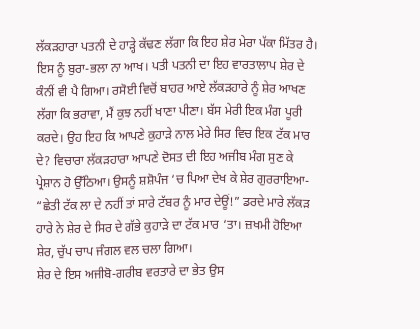ਲੱਕੜਹਾਰਾ ਪਤਨੀ ਦੇ ਹਾੜ੍ਹੇ ਕੱਢਣ ਲੱਗਾ ਕਿ ਇਹ ਸ਼ੇਰ ਮੇਰਾ ਪੱਕਾ ਮਿੱਤਰ ਹੈ। ਇਸ ਨੂੰ ਬੁਰਾ-ਭਲਾ ਨਾ ਆਖ। ਪਤੀ ਪਤਨੀ ਦਾ ਇਹ ਵਾਰਤਾਲਾਪ ਸ਼ੇਰ ਦੇ ਕੰਨੀਂ ਵੀ ਪੈ ਗਿਆ। ਰਸੋਈ ਵਿਚੋਂ ਬਾਹਰ ਆਏ ਲੱਕੜਹਾਰੇ ਨੂੰ ਸ਼ੇਰ ਆਖਣ ਲੱਗਾ ਕਿ ਭਰਾਵਾ, ਮੈਂ ਕੁਝ ਨਹੀਂ ਖਾਣਾ ਪੀਣਾ। ਬੱਸ ਮੇਰੀ ਇਕ ਮੰਗ ਪੂਰੀ ਕਰਦੇ। ਉਹ ਇਹ ਕਿ ਆਪਣੇ ਕੁਹਾੜੇ ਨਾਲ ਮੇਰੇ ਸਿਰ ਵਿਚ ਇਕ ਟੱਕ ਮਾਰ ਦੇ? ਵਿਚਾਰਾ ਲੱਕੜਹਾਰਾ ਆਪਣੇ ਦੋਸਤ ਦੀ ਇਹ ਅਜੀਬ ਮੰਗ ਸੁਣ ਕੇ ਪ੍ਰੇਸ਼ਾਨ ਹੋ ਉੱਠਿਆ। ਉਸਨੂੰ ਸ਼ਸ਼ੋਪੰਜ ‘ਚ ਪਿਆ ਦੇਖ ਕੇ ਸ਼ੇਰ ਗੁਰਰਾਇਆ- “ਛੇਤੀ ਟੱਕ ਲਾ ਦੇ ਨਹੀਂ ਤਾਂ ਸਾਰੇ ਟੱਬਰ ਨੂੰ ਮਾਰ ਦੇਊਂ!” ਡਰਦੇ ਮਾਰੇ ਲੱਕੜ ਹਾਰੇ ਨੇ ਸ਼ੇਰ ਦੇ ਸਿਰ ਦੇ ਗੱਭੇ ਕੁਹਾੜੇ ਦਾ ਟੱਕ ਮਾਰ ‘ਤਾ। ਜ਼ਖਮੀ ਹੋਇਆ ਸ਼ੇਰ, ਚੁੱਪ ਚਾਪ ਜੰਗਲ ਵਲ ਚਲਾ ਗਿਆ।
ਸ਼ੇਰ ਦੇ ਇਸ ਅਜੀਬੋ-ਗਰੀਬ ਵਰਤਾਰੇ ਦਾ ਭੇਤ ਉਸ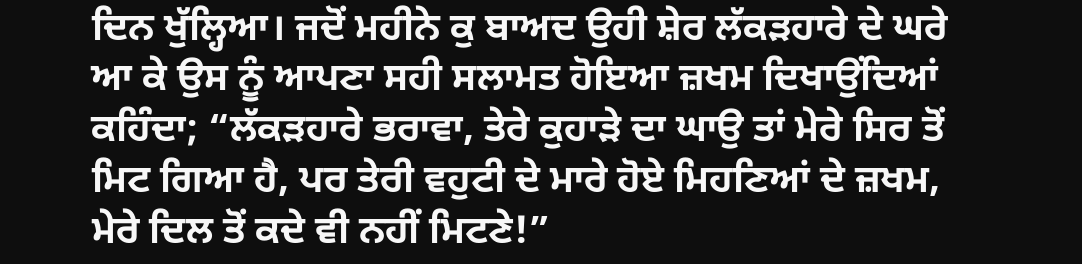ਦਿਨ ਖੁੱਲ੍ਹਿਆ। ਜਦੋਂ ਮਹੀਨੇ ਕੁ ਬਾਅਦ ਉਹੀ ਸ਼ੇਰ ਲੱਕੜਹਾਰੇ ਦੇ ਘਰੇ ਆ ਕੇ ਉਸ ਨੂੰ ਆਪਣਾ ਸਹੀ ਸਲਾਮਤ ਹੋਇਆ ਜ਼ਖਮ ਦਿਖਾਉਂਦਿਆਂ ਕਹਿੰਦਾ; “ਲੱਕੜਹਾਰੇ ਭਰਾਵਾ, ਤੇਰੇ ਕੁਹਾੜੇ ਦਾ ਘਾਉ ਤਾਂ ਮੇਰੇ ਸਿਰ ਤੋਂ ਮਿਟ ਗਿਆ ਹੈ, ਪਰ ਤੇਰੀ ਵਹੁਟੀ ਦੇ ਮਾਰੇ ਹੋਏ ਮਿਹਣਿਆਂ ਦੇ ਜ਼ਖਮ, ਮੇਰੇ ਦਿਲ ਤੋਂ ਕਦੇ ਵੀ ਨਹੀਂ ਮਿਟਣੇ!”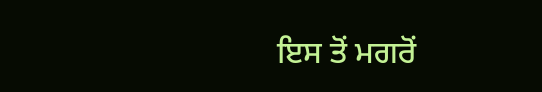ਇਸ ਤੋਂ ਮਗਰੋਂ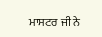ਮਾਸਟਰ ਜੀ ਨੇ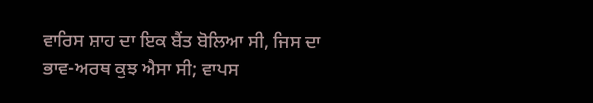ਵਾਰਿਸ ਸ਼ਾਹ ਦਾ ਇਕ ਬੈਂਤ ਬੋਲਿਆ ਸੀ, ਜਿਸ ਦਾ ਭਾਵ-ਅਰਥ ਕੁਝ ਐਸਾ ਸੀ; ਵਾਪਸ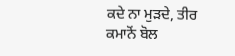ਕਦੇ ਨਾ ਮੁੜਦੇ, ਤੀਰ ਕਮਾਨੋਂ ਬੋਲ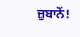ਜ਼ੁਬਾਨੋਂ!